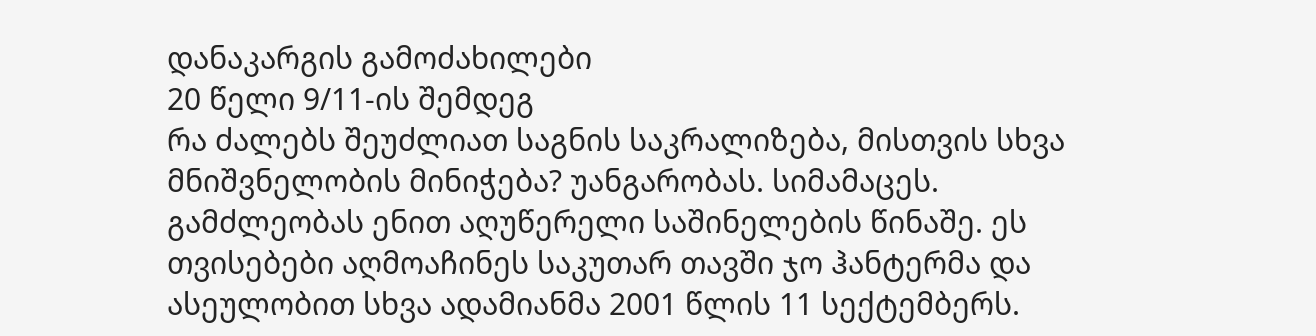დანაკარგის გამოძახილები
20 წელი 9/11-ის შემდეგ
რა ძალებს შეუძლიათ საგნის საკრალიზება, მისთვის სხვა მნიშვნელობის მინიჭება? უანგარობას. სიმამაცეს. გამძლეობას ენით აღუწერელი საშინელების წინაშე. ეს თვისებები აღმოაჩინეს საკუთარ თავში ჯო ჰანტერმა და ასეულობით სხვა ადამიანმა 2001 წლის 11 სექტემბერს.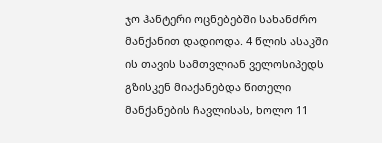ჯო ჰანტერი ოცნებებში სახანძრო მანქანით დადიოდა. 4 წლის ასაკში ის თავის სამთვლიან ველოსიპედს გზისკენ მიაქანებდა წითელი მანქანების ჩავლისას, ხოლო 11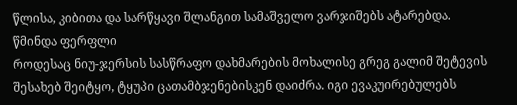წლისა, კიბითა და სარწყავი შლანგით სამაშველო ვარჯიშებს ატარებდა.
წმინდა ფერფლი
როდესაც ნიუ-ჯერსის სასწრაფო დახმარების მოხალისე გრეგ გალიმ შეტევის შესახებ შეიტყო, ტყუპი ცათამბჯენებისკენ დაიძრა. იგი ევაკუირებულებს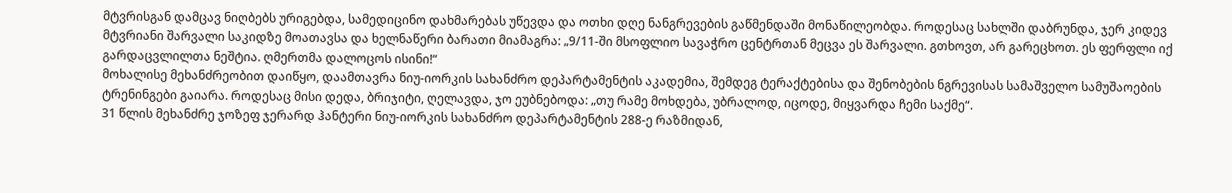მტვრისგან დამცავ ნიღბებს ურიგებდა, სამედიცინო დახმარებას უწევდა და ოთხი დღე ნანგრევების გაწმენდაში მონაწილეობდა. როდესაც სახლში დაბრუნდა, ჯერ კიდევ მტვრიანი შარვალი საკიდზე მოათავსა და ხელნაწერი ბარათი მიამაგრა: „9/11-ში მსოფლიო სავაჭრო ცენტრთან მეცვა ეს შარვალი. გთხოვთ, არ გარეცხოთ. ეს ფერფლი იქ გარდაცვლილთა ნეშტია. ღმერთმა დალოცოს ისინი!“
მოხალისე მეხანძრეობით დაიწყო, დაამთავრა ნიუ-იორკის სახანძრო დეპარტამენტის აკადემია, შემდეგ ტერაქტებისა და შენობების ნგრევისას სამაშველო სამუშაოების ტრენინგები გაიარა. როდესაც მისი დედა, ბრიჯიტი, ღელავდა, ჯო ეუბნებოდა: „თუ რამე მოხდება, უბრალოდ, იცოდე, მიყვარდა ჩემი საქმე“.
31 წლის მეხანძრე ჯოზეფ ჯერარდ ჰანტერი ნიუ-იორკის სახანძრო დეპარტამენტის 288-ე რაზმიდან,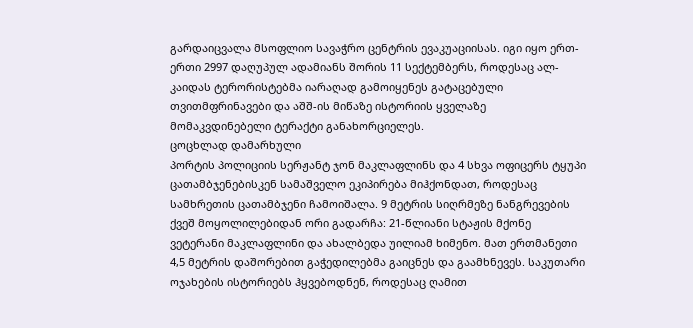გარდაიცვალა მსოფლიო სავაჭრო ცენტრის ევაკუაციისას. იგი იყო ერთ-ერთი 2997 დაღუპულ ადამიანს შორის 11 სექტემბერს, როდესაც ალ-კაიდას ტერორისტებმა იარაღად გამოიყენეს გატაცებული თვითმფრინავები და აშშ-ის მიწაზე ისტორიის ყველაზე მომაკვდინებელი ტერაქტი განახორციელეს.
ცოცხლად დამარხული
პორტის პოლიციის სერჟანტ ჯონ მაკლაფლინს და 4 სხვა ოფიცერს ტყუპი ცათამბჯენებისკენ სამაშველო ეკიპირება მიჰქონდათ, როდესაც სამხრეთის ცათამბჯენი ჩამოიშალა. 9 მეტრის სიღრმეზე ნანგრევების ქვეშ მოყოლილებიდან ორი გადარჩა: 21-წლიანი სტაჟის მქონე ვეტერანი მაკლაფლინი და ახალბედა უილიამ ხიმენო. მათ ერთმანეთი 4,5 მეტრის დაშორებით გაჭედილებმა გაიცნეს და გაამხნევეს. საკუთარი ოჯახების ისტორიებს ჰყვებოდნენ, როდესაც ღამით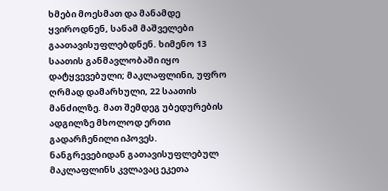ხმები მოესმათ და მანამდე ყვიროდნენ, სანამ მაშველები გაათავისუფლებდნენ. ხიმენო 13 საათის განმავლობაში იყო დატყვევებული; მაკლაფლინი, უფრო ღრმად დამარხული, 22 საათის მანძილზე. მათ შემდეგ უბედურების ადგილზე მხოლოდ ერთი გადარჩენილი იპოვეს. ნანგრევებიდან გათავისუფლებულ მაკლაფლინს კვლავაც ეკეთა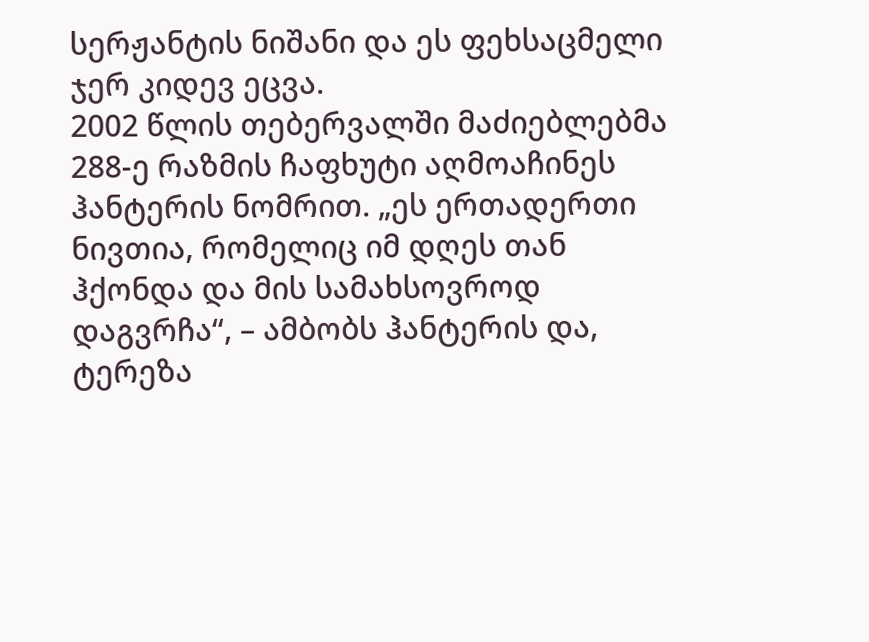სერჟანტის ნიშანი და ეს ფეხსაცმელი ჯერ კიდევ ეცვა.
2002 წლის თებერვალში მაძიებლებმა 288-ე რაზმის ჩაფხუტი აღმოაჩინეს ჰანტერის ნომრით. „ეს ერთადერთი ნივთია, რომელიც იმ დღეს თან ჰქონდა და მის სამახსოვროდ დაგვრჩა“, – ამბობს ჰანტერის და, ტერეზა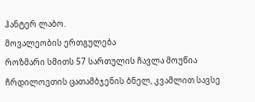ჰანტერ ლაბო.
მოვალეობის ერთგულება
როზმარი სმითს 57 სართულის ჩავლა მოუწია ჩრდილოეთის ცათამბჯენის ბნელ, კვამლით სავსე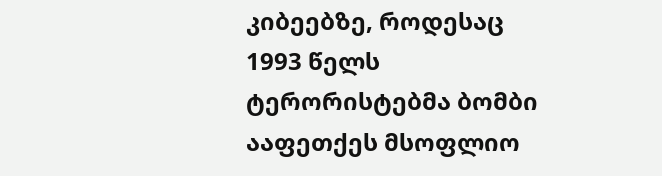კიბეებზე, როდესაც 1993 წელს ტერორისტებმა ბომბი ააფეთქეს მსოფლიო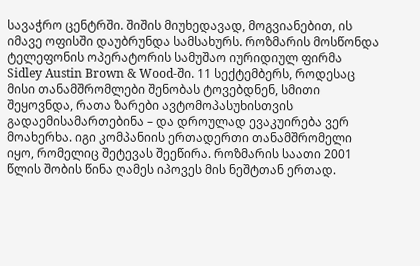სავაჭრო ცენტრში. შიშის მიუხედავად, მოგვიანებით, ის იმავე ოფისში დაუბრუნდა სამსახურს. როზმარის მოსწონდა ტელეფონის ოპერატორის სამუშაო იურიდიულ ფირმა Sidley Austin Brown & Wood-ში. 11 სექტემბერს, როდესაც მისი თანამშრომლები შენობას ტოვებდნენ, სმითი შეყოვნდა, რათა ზარები ავტომოპასუხისთვის გადაემისამართებინა – და დროულად ევაკუირება ვერ მოახერხა. იგი კომპანიის ერთადერთი თანამშრომელი იყო, რომელიც შეტევას შეეწირა. როზმარის საათი 2001 წლის შობის წინა ღამეს იპოვეს მის ნეშტთან ერთად.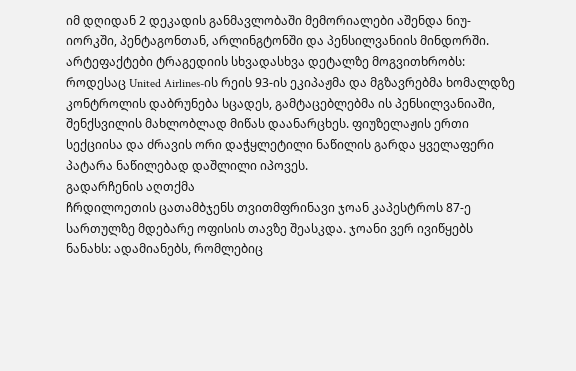იმ დღიდან 2 დეკადის განმავლობაში მემორიალები აშენდა ნიუ-იორკში, პენტაგონთან, არლინგტონში და პენსილვანიის მინდორში. არტეფაქტები ტრაგედიის სხვადასხვა დეტალზე მოგვითხრობს: როდესაც United Airlines-ის რეის 93-ის ეკიპაჟმა და მგზავრებმა ხომალდზე კონტროლის დაბრუნება სცადეს, გამტაცებლებმა ის პენსილვანიაში, შენქსვილის მახლობლად მიწას დაანარცხეს. ფიუზელაჟის ერთი სექციისა და ძრავის ორი დაჭყლეტილი ნაწილის გარდა ყველაფერი პატარა ნაწილებად დაშლილი იპოვეს.
გადარჩენის აღთქმა
ჩრდილოეთის ცათამბჯენს თვითმფრინავი ჯოან კაპესტროს 87-ე სართულზე მდებარე ოფისის თავზე შეასკდა. ჯოანი ვერ ივიწყებს ნანახს: ადამიანებს, რომლებიც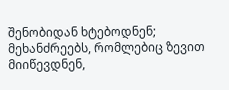შენობიდან ხტებოდნენ; მეხანძრეებს, რომლებიც ზევით მიიწევდნენ,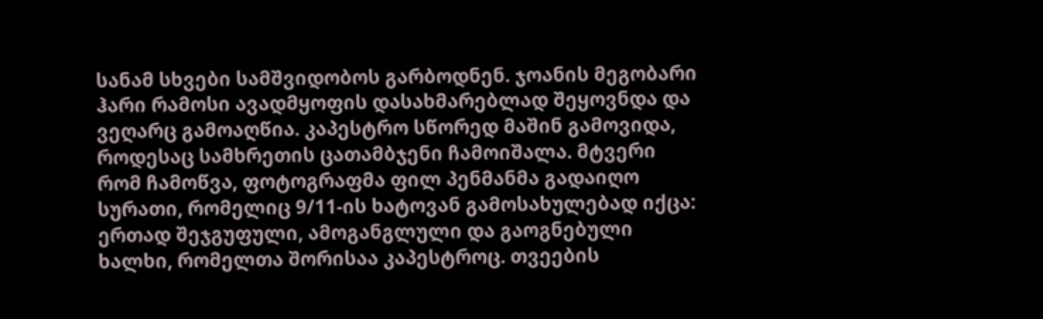სანამ სხვები სამშვიდობოს გარბოდნენ. ჯოანის მეგობარი ჰარი რამოსი ავადმყოფის დასახმარებლად შეყოვნდა და ვეღარც გამოაღწია. კაპესტრო სწორედ მაშინ გამოვიდა, როდესაც სამხრეთის ცათამბჯენი ჩამოიშალა. მტვერი რომ ჩამოწვა, ფოტოგრაფმა ფილ პენმანმა გადაიღო სურათი, რომელიც 9/11-ის ხატოვან გამოსახულებად იქცა: ერთად შეჯგუფული, ამოგანგლული და გაოგნებული ხალხი, რომელთა შორისაა კაპესტროც. თვეების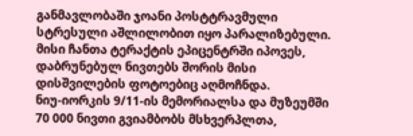განმავლობაში ჯოანი პოსტტრავმული სტრესული აშლილობით იყო პარალიზებული. მისი ჩანთა ტერაქტის ეპიცენტრში იპოვეს, დაბრუნებულ ნივთებს შორის მისი დისშვილების ფოტოებიც აღმოჩნდა.
ნიუ-იორკის 9/11-ის მემორიალსა და მუზეუმში 70 000 ნივთი გვიამბობს მსხვერპლთა,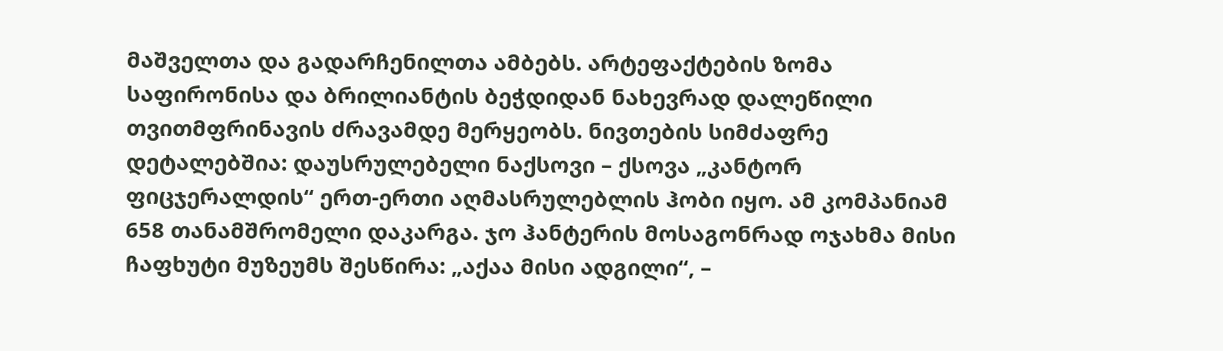მაშველთა და გადარჩენილთა ამბებს. არტეფაქტების ზომა საფირონისა და ბრილიანტის ბეჭდიდან ნახევრად დალეწილი თვითმფრინავის ძრავამდე მერყეობს. ნივთების სიმძაფრე დეტალებშია: დაუსრულებელი ნაქსოვი – ქსოვა „კანტორ ფიცჯერალდის“ ერთ-ერთი აღმასრულებლის ჰობი იყო. ამ კომპანიამ 658 თანამშრომელი დაკარგა. ჯო ჰანტერის მოსაგონრად ოჯახმა მისი ჩაფხუტი მუზეუმს შესწირა: „აქაა მისი ადგილი“, –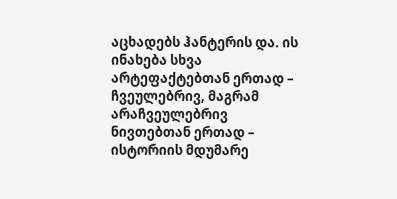აცხადებს ჰანტერის და. ის ინახება სხვა არტეფაქტებთან ერთად – ჩვეულებრივ, მაგრამ არაჩვეულებრივ ნივთებთან ერთად – ისტორიის მდუმარე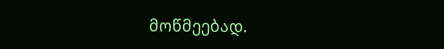მოწმეებად.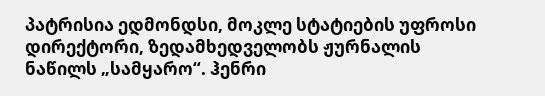პატრისია ედმონდსი, მოკლე სტატიების უფროსი დირექტორი, ზედამხედველობს ჟურნალის ნაწილს „სამყარო“. ჰენრი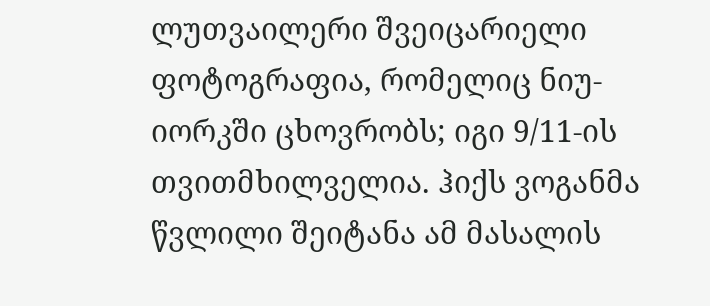ლუთვაილერი შვეიცარიელი ფოტოგრაფია, რომელიც ნიუ-იორკში ცხოვრობს; იგი 9/11-ის თვითმხილველია. ჰიქს ვოგანმა წვლილი შეიტანა ამ მასალის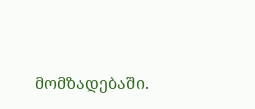მომზადებაში.